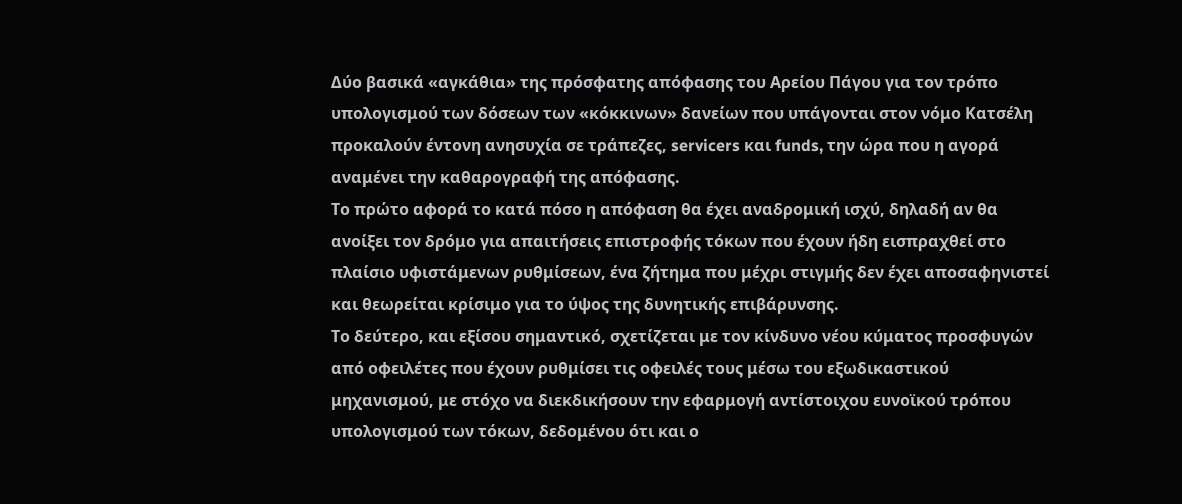Δύο βασικά «αγκάθια» της πρόσφατης απόφασης του Αρείου Πάγου για τον τρόπο υπολογισμού των δόσεων των «κόκκινων» δανείων που υπάγονται στον νόμο Κατσέλη προκαλούν έντονη ανησυχία σε τράπεζες, servicers και funds, την ώρα που η αγορά αναμένει την καθαρογραφή της απόφασης.
Το πρώτο αφορά το κατά πόσο η απόφαση θα έχει αναδρομική ισχύ, δηλαδή αν θα ανοίξει τον δρόμο για απαιτήσεις επιστροφής τόκων που έχουν ήδη εισπραχθεί στο πλαίσιο υφιστάμενων ρυθμίσεων, ένα ζήτημα που μέχρι στιγμής δεν έχει αποσαφηνιστεί και θεωρείται κρίσιμο για το ύψος της δυνητικής επιβάρυνσης.
Το δεύτερο, και εξίσου σημαντικό, σχετίζεται με τον κίνδυνο νέου κύματος προσφυγών από οφειλέτες που έχουν ρυθμίσει τις οφειλές τους μέσω του εξωδικαστικού μηχανισμού, με στόχο να διεκδικήσουν την εφαρμογή αντίστοιχου ευνοϊκού τρόπου υπολογισμού των τόκων, δεδομένου ότι και ο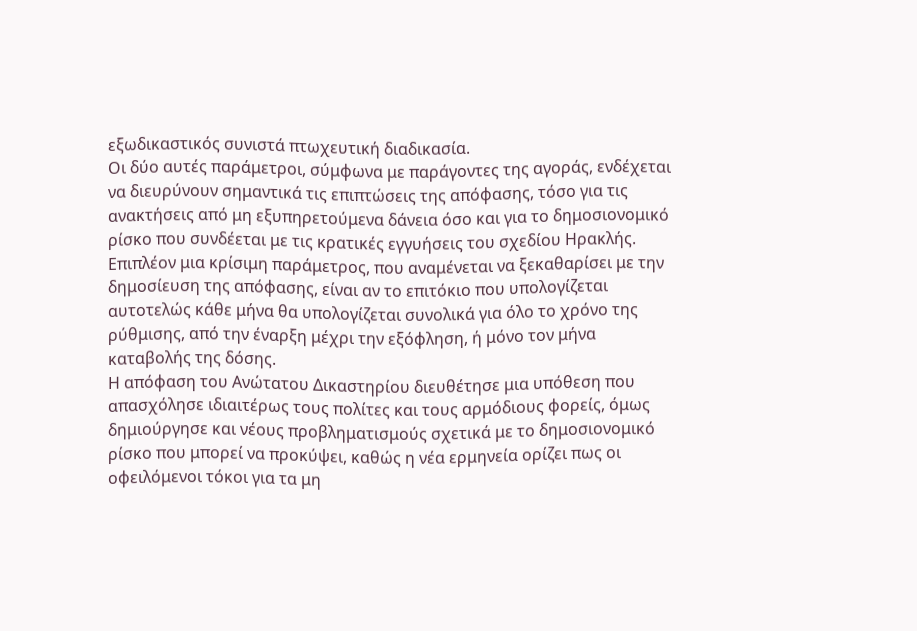εξωδικαστικός συνιστά πτωχευτική διαδικασία.
Οι δύο αυτές παράμετροι, σύμφωνα με παράγοντες της αγοράς, ενδέχεται να διευρύνουν σημαντικά τις επιπτώσεις της απόφασης, τόσο για τις ανακτήσεις από μη εξυπηρετούμενα δάνεια όσο και για το δημοσιονομικό ρίσκο που συνδέεται με τις κρατικές εγγυήσεις του σχεδίου Ηρακλής.
Επιπλέον μια κρίσιμη παράμετρος, που αναμένεται να ξεκαθαρίσει με την δημοσίευση της απόφασης, είναι αν το επιτόκιο που υπολογίζεται αυτοτελώς κάθε μήνα θα υπολογίζεται συνολικά για όλο το χρόνο της ρύθμισης, από την έναρξη μέχρι την εξόφληση, ή μόνο τον μήνα καταβολής της δόσης.
Η απόφαση του Ανώτατου Δικαστηρίου διευθέτησε μια υπόθεση που απασχόλησε ιδιαιτέρως τους πολίτες και τους αρμόδιους φορείς, όμως δημιούργησε και νέους προβληματισμούς σχετικά με το δημοσιονομικό ρίσκο που μπορεί να προκύψει, καθώς η νέα ερμηνεία ορίζει πως οι οφειλόμενοι τόκοι για τα μη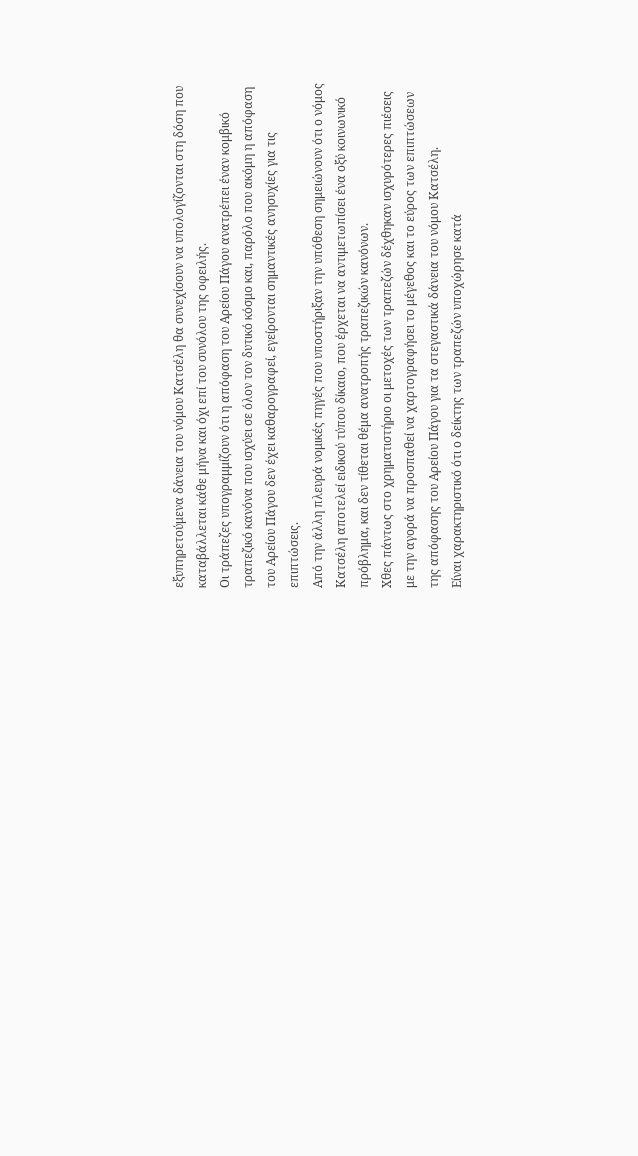εξυπηρετούμενα δάνεια του νόμου Κατσέλη θα συνεχίσουν να υπολογίζονται στη δόση που καταβάλλεται κάθε μήνα και όχι επί του συνόλου της οφειλής.
Οι τράπεζες υπογραμμίζουν ότι η απόφαση του Αρείου Πάγου ανατρέπει έναν κομβικό τραπεζικό κανόνα που ισχύει σε όλον τον δυτικό κόσμο και, παρόλο που ακόμη η απόφαση του Αρείου Πάγου δεν έχει καθαρογραφεί, εγείρονται σημαντικές ανησυχίες για τις επιπτώσεις.
Από την άλλη πλευρά νομικές πηγές που υποστήριξαν την υπόθεση σημειώνουν ότι ο νόμος Κατσέλη αποτελεί ειδικού τύπου δίκαιο, που έρχεται να αντιμετωπίσει ένα οξύ κοινωνικό πρόβλημα, και δεν τίθεται θέμα ανατροπής τραπεζικών κανόνων.
Χθες πάντως στο χρηματιστήριο οι μετοχές των τραπεζών δέχθηκαν ισχυρότερες πιέσεις με την αγορά να προσπαθεί να χαρτογραφήσει το μέγεθος και το εύρος των επιπτώσεων της απόφασης του Αρείου Πάγου για τα στεγαστικά δάνεια του νόμου Κατσέλη.
Είναι χαρακτηριστικό ότι ο δείκτης των τραπεζών υποχώρησε κατά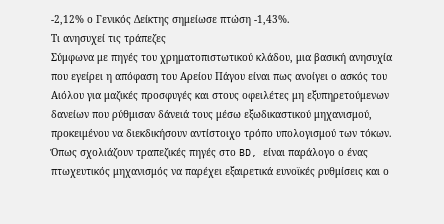-2,12% ο Γενικός Δείκτης σημείωσε πτώση -1,43%.
Τι ανησυχεί τις τράπεζες
Σύμφωνα με πηγές του χρηματοπιστωτικού κλάδου, μια βασική ανησυχία που εγείρει η απόφαση του Αρείου Πάγου είναι πως ανοίγει ο ασκός του Αιόλου για μαζικές προσφυγές και στους οφειλέτες μη εξυπηρετούμενων δανείων που ρύθμισαν δάνειά τους μέσω εξωδικαστικού μηχανισμού, προκειμένου να διεκδικήσουν αντίστοιχο τρόπο υπολογισμού των τόκων.
Όπως σχολιάζουν τραπεζικές πηγές στο BD, είναι παράλογο ο ένας πτωχευτικός μηχανισμός να παρέχει εξαιρετικά ευνοϊκές ρυθμίσεις και ο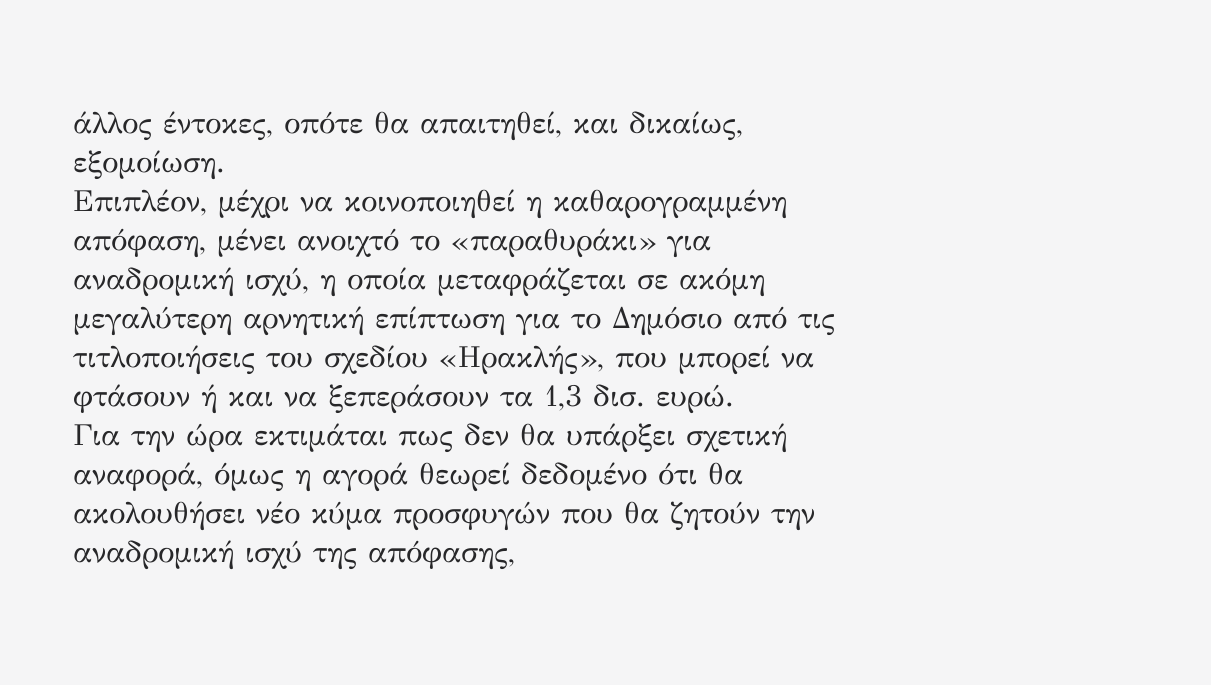άλλος έντοκες, οπότε θα απαιτηθεί, και δικαίως, εξομοίωση.
Επιπλέον, μέχρι να κοινοποιηθεί η καθαρογραμμένη απόφαση, μένει ανοιχτό το «παραθυράκι» για αναδρομική ισχύ, η οποία μεταφράζεται σε ακόμη μεγαλύτερη αρνητική επίπτωση για το Δημόσιο από τις τιτλοποιήσεις του σχεδίου «Ηρακλής», που μπορεί να φτάσουν ή και να ξεπεράσουν τα 1,3 δισ. ευρώ.
Για την ώρα εκτιμάται πως δεν θα υπάρξει σχετική αναφορά, όμως η αγορά θεωρεί δεδομένο ότι θα ακολουθήσει νέο κύμα προσφυγών που θα ζητούν την αναδρομική ισχύ της απόφασης,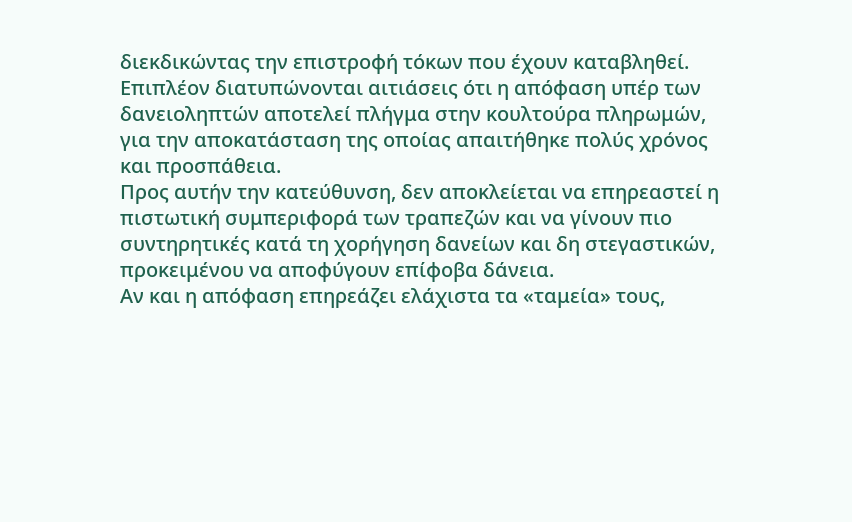διεκδικώντας την επιστροφή τόκων που έχουν καταβληθεί.
Επιπλέον διατυπώνονται αιτιάσεις ότι η απόφαση υπέρ των δανειοληπτών αποτελεί πλήγμα στην κουλτούρα πληρωμών, για την αποκατάσταση της οποίας απαιτήθηκε πολύς χρόνος και προσπάθεια.
Προς αυτήν την κατεύθυνση, δεν αποκλείεται να επηρεαστεί η πιστωτική συμπεριφορά των τραπεζών και να γίνουν πιο συντηρητικές κατά τη χορήγηση δανείων και δη στεγαστικών, προκειμένου να αποφύγουν επίφοβα δάνεια.
Αν και η απόφαση επηρεάζει ελάχιστα τα «ταμεία» τους,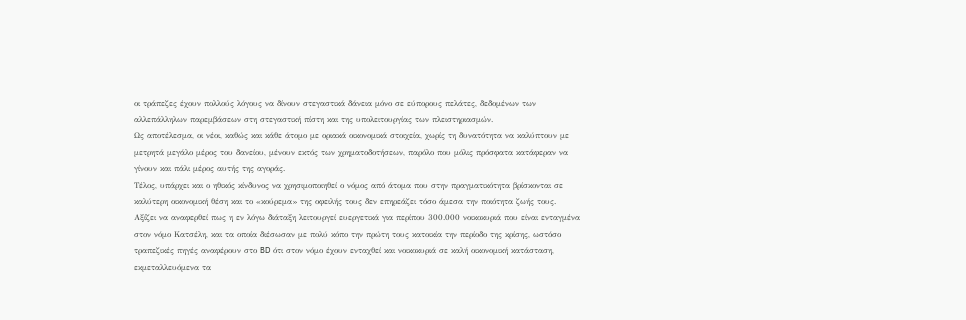οι τράπεζες έχουν πολλούς λόγους να δίνουν στεγαστικά δάνεια μόνο σε εύπορους πελάτες, δεδομένων των αλλεπάλληλων παρεμβάσεων στη στεγαστική πίστη και της υπολειτουργίας των πλειστηριασμών.
Ως αποτέλεσμα, οι νέοι, καθώς και κάθε άτομο με οριακά οικονομικά στοιχεία, χωρίς τη δυνατότητα να καλύπτουν με μετρητά μεγάλο μέρος του δανείου, μένουν εκτός των χρηματοδοτήσεων, παρόλο που μόλις πρόσφατα κατάφεραν να γίνουν και πάλι μέρος αυτής της αγοράς.
Τέλος, υπάρχει και ο ηθικός κίνδυνος να χρησιμοποιηθεί ο νόμος από άτομα που στην πραγματικότητα βρίσκονται σε καλύτερη οικονομική θέση και το «κούρεμα» της οφειλής τους δεν επηρεάζει τόσο άμεσα την ποιότητα ζωής τους.
Αξίζει να αναφερθεί πως η εν λόγω διάταξη λειτουργεί ευεργετικά για περίπου 300.000 νοικοκυριά που είναι ενταγμένα στον νόμο Κατσέλη, και τα οποία διέσωσαν με πολύ κόπο την πρώτη τους κατοικία την περίοδο της κρίσης, ωστόσο τραπεζικές πηγές αναφέρουν στο BD ότι στον νόμο έχουν ενταχθεί και νοικοκυριά σε καλή οικονομική κατάσταση, εκμεταλλευόμενα τα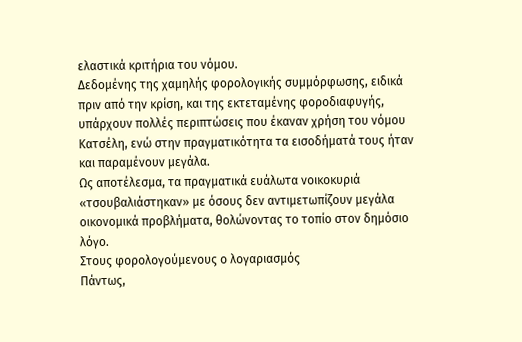ελαστικά κριτήρια του νόμου.
Δεδομένης της χαμηλής φορολογικής συμμόρφωσης, ειδικά πριν από την κρίση, και της εκτεταμένης φοροδιαφυγής, υπάρχουν πολλές περιπτώσεις που έκαναν χρήση του νόμου Κατσέλη, ενώ στην πραγματικότητα τα εισοδήματά τους ήταν και παραμένουν μεγάλα.
Ως αποτέλεσμα, τα πραγματικά ευάλωτα νοικοκυριά «τσουβαλιάστηκαν» με όσους δεν αντιμετωπίζουν μεγάλα οικονομικά προβλήματα, θολώνοντας το τοπίο στον δημόσιο λόγο.
Στους φορολογούμενους ο λογαριασμός
Πάντως,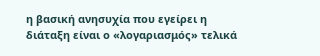η βασική ανησυχία που εγείρει η διάταξη είναι ο «λογαριασμός» τελικά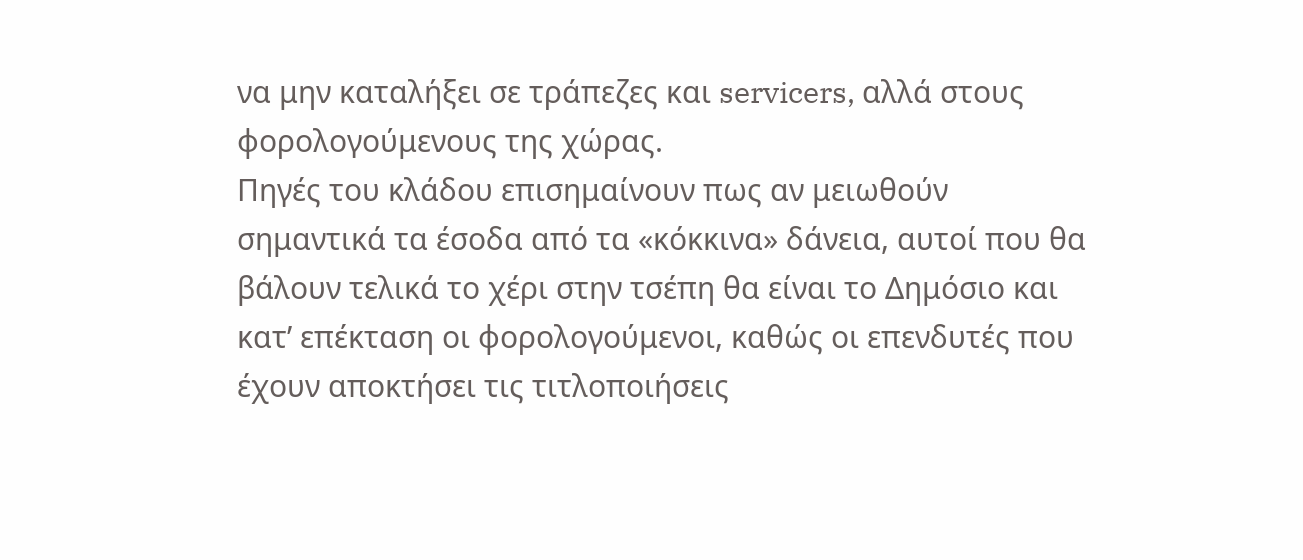να μην καταλήξει σε τράπεζες και servicers, αλλά στους φορολογούμενους της χώρας.
Πηγές του κλάδου επισημαίνουν πως αν μειωθούν σημαντικά τα έσοδα από τα «κόκκινα» δάνεια, αυτοί που θα βάλουν τελικά το χέρι στην τσέπη θα είναι το Δημόσιο και κατ’ επέκταση οι φορολογούμενοι, καθώς οι επενδυτές που έχουν αποκτήσει τις τιτλοποιήσεις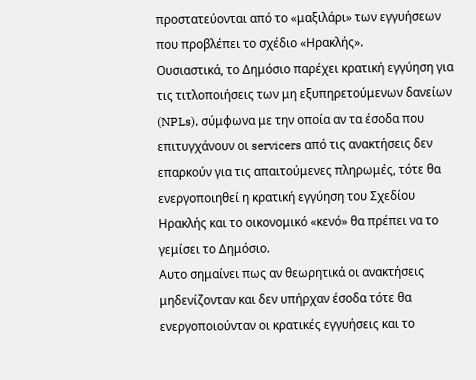προστατεύονται από το «μαξιλάρι» των εγγυήσεων που προβλέπει το σχέδιο «Ηρακλής».
Ουσιαστικά, το Δημόσιο παρέχει κρατική εγγύηση για τις τιτλοποιήσεις των μη εξυπηρετούμενων δανείων (NPLs), σύμφωνα με την οποία αν τα έσοδα που επιτυγχάνουν οι servicers από τις ανακτήσεις δεν επαρκούν για τις απαιτούμενες πληρωμές, τότε θα ενεργοποιηθεί η κρατική εγγύηση του Σχεδίου Ηρακλής και το οικονομικό «κενό» θα πρέπει να το γεμίσει το Δημόσιο.
Αυτο σημαίνει πως αν θεωρητικά οι ανακτήσεις μηδενίζονταν και δεν υπήρχαν έσοδα τότε θα ενεργοποιούνταν οι κρατικές εγγυήσεις και το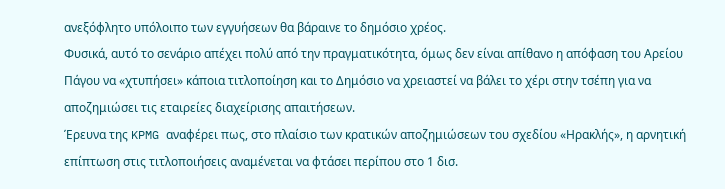ανεξόφλητο υπόλοιπο των εγγυήσεων θα βάραινε το δημόσιο χρέος.
Φυσικά, αυτό το σενάριο απέχει πολύ από την πραγματικότητα, όμως δεν είναι απίθανο η απόφαση του Αρείου Πάγου να «χτυπήσει» κάποια τιτλοποίηση και το Δημόσιο να χρειαστεί να βάλει το χέρι στην τσέπη για να αποζημιώσει τις εταιρείες διαχείρισης απαιτήσεων.
Έρευνα της KPMG αναφέρει πως, στο πλαίσιο των κρατικών αποζημιώσεων του σχεδίου «Ηρακλής», η αρνητική επίπτωση στις τιτλοποιήσεις αναμένεται να φτάσει περίπου στο 1 δισ.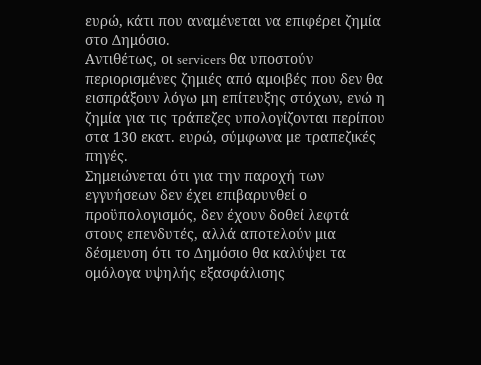ευρώ, κάτι που αναμένεται να επιφέρει ζημία στο Δημόσιο.
Αντιθέτως, οι servicers θα υποστούν περιορισμένες ζημιές από αμοιβές που δεν θα εισπράξουν λόγω μη επίτευξης στόχων, ενώ η ζημία για τις τράπεζες υπολογίζονται περίπου στα 130 εκατ. ευρώ, σύμφωνα με τραπεζικές πηγές.
Σημειώνεται ότι για την παροχή των εγγυήσεων δεν έχει επιβαρυνθεί ο προϋπολογισμός, δεν έχουν δοθεί λεφτά στους επενδυτές, αλλά αποτελούν μια δέσμευση ότι το Δημόσιο θα καλύψει τα ομόλογα υψηλής εξασφάλισης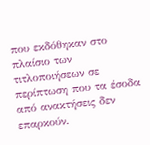που εκδόθηκαν στο πλαίσιο των τιτλοποιήσεων σε περίπτωση που τα έσοδα από ανακτήσεις δεν επαρκούν.